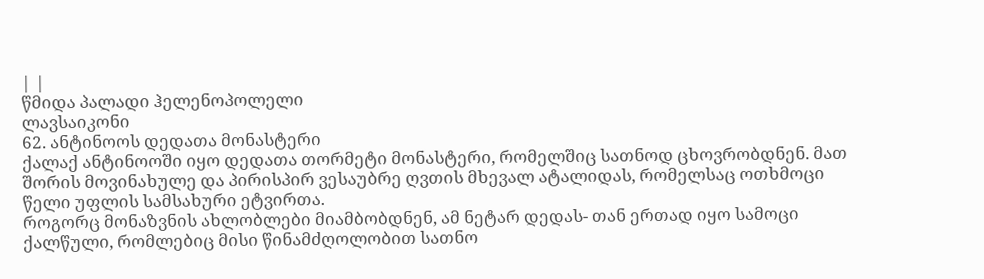| |
წმიდა პალადი ჰელენოპოლელი
ლავსაიკონი
62. ანტინოოს დედათა მონასტერი
ქალაქ ანტინოოში იყო დედათა თორმეტი მონასტერი, რომელშიც სათნოდ ცხოვრობდნენ. მათ შორის მოვინახულე და პირისპირ ვესაუბრე ღვთის მხევალ ატალიდას, რომელსაც ოთხმოცი წელი უფლის სამსახური ეტვირთა.
როგორც მონაზვნის ახლობლები მიამბობდნენ, ამ ნეტარ დედას- თან ერთად იყო სამოცი ქალწული, რომლებიც მისი წინამძღოლობით სათნო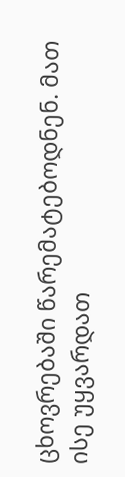ცხოვრებაში წარემატებოდნენ. მათ ისე უყვარდათ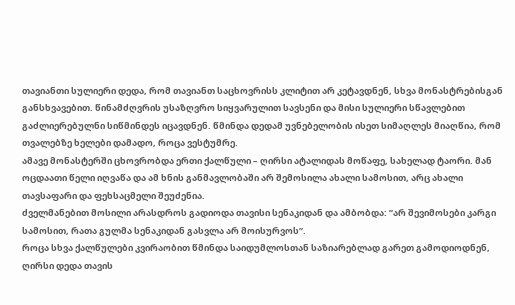თავიანთი სულიერი დედა, რომ თავიანთ საცხოვრისს კლიტით არ კეტავდნენ, სხვა მონასტრებისგან განსხვავებით. წინამძღვრის უსაზღვრო სიყვარულით სავსენი და მისი სულიერი სწავლებით გაძლიერებულნი სიწმინდეს იცავდნენ. წმინდა დედამ უვნებელობის ისეთ სიმაღლეს მიაღწია, რომ თვალებზე ხელები დამადო, როცა ვესტუმრე.
ამავე მონასტერში ცხოვრობდა ერთი ქალწული – ღირსი ატალიდას მოწაფე, სახელად ტაორი. მან ოცდაათი წელი იღვაწა და ამ ხნის განმავლობაში არ შემოსილა ახალი სამოსით, არც ახალი თავსაფარი და ფეხსაცმელი შეუძენია.
ძველმანებით მოსილი არასდროს გადიოდა თავისი სენაკიდან და ამბობდა: ”არ შევიმოსები კარგი სამოსით, რათა გულმა სენაკიდან გასვლა არ მოისურვოს”.
როცა სხვა ქალწულები კვირაობით წმინდა საიდუმლოსთან საზიარებლად გარეთ გამოდიოდნენ, ღირსი დედა თავის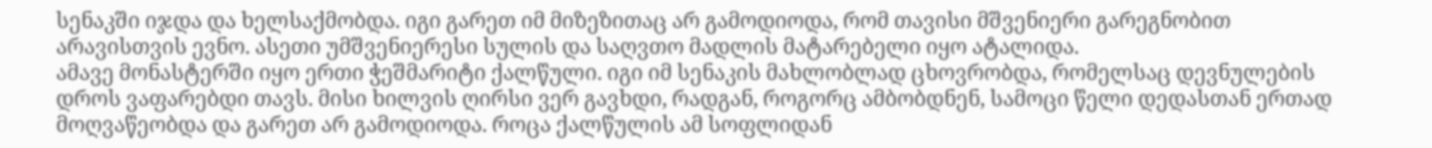სენაკში იჯდა და ხელსაქმობდა. იგი გარეთ იმ მიზეზითაც არ გამოდიოდა, რომ თავისი მშვენიერი გარეგნობით არავისთვის ევნო. ასეთი უმშვენიერესი სულის და საღვთო მადლის მატარებელი იყო ატალიდა.
ამავე მონასტერში იყო ერთი ჭეშმარიტი ქალწული. იგი იმ სენაკის მახლობლად ცხოვრობდა, რომელსაც დევნულების დროს ვაფარებდი თავს. მისი ხილვის ღირსი ვერ გავხდი, რადგან, როგორც ამბობდნენ, სამოცი წელი დედასთან ერთად მოღვაწეობდა და გარეთ არ გამოდიოდა. როცა ქალწულის ამ სოფლიდან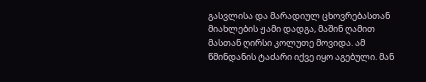გასვლისა და მარადიულ ცხოვრებასთან მიახლების ჟამი დადგა, მაშინ ღამით მასთან ღირსი კოლუთე მოვიდა. ამ წმინდანის ტაძარი იქვე იყო აგებული. მან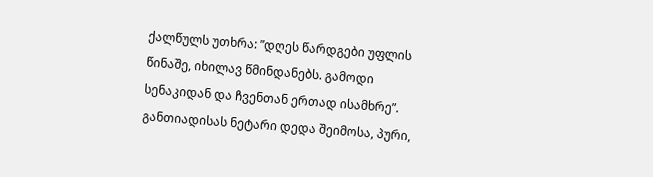ქალწულს უთხრა: ”დღეს წარდგები უფლის წინაშე, იხილავ წმინდანებს. გამოდი სენაკიდან და ჩვენთან ერთად ისამხრე”.
განთიადისას ნეტარი დედა შეიმოსა, პური,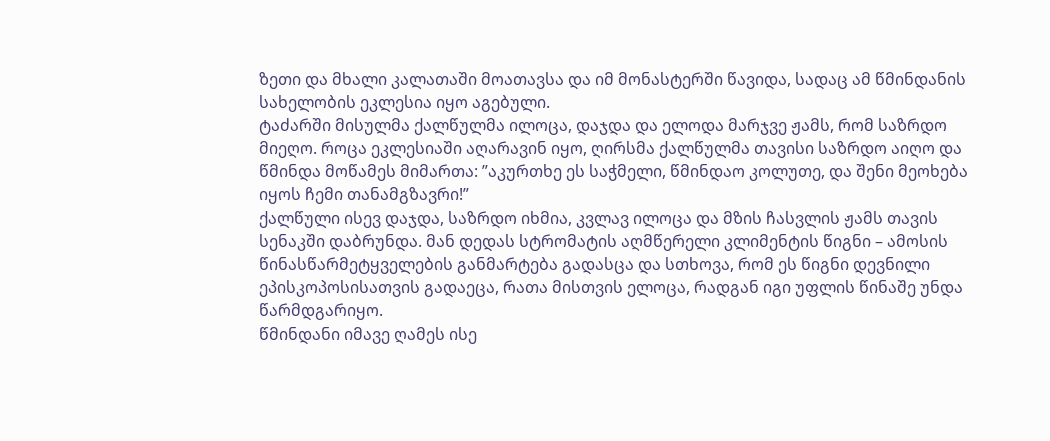ზეთი და მხალი კალათაში მოათავსა და იმ მონასტერში წავიდა, სადაც ამ წმინდანის სახელობის ეკლესია იყო აგებული.
ტაძარში მისულმა ქალწულმა ილოცა, დაჯდა და ელოდა მარჯვე ჟამს, რომ საზრდო მიეღო. როცა ეკლესიაში აღარავინ იყო, ღირსმა ქალწულმა თავისი საზრდო აიღო და წმინდა მოწამეს მიმართა: ”აკურთხე ეს საჭმელი, წმინდაო კოლუთე, და შენი მეოხება იყოს ჩემი თანამგზავრი!”
ქალწული ისევ დაჯდა, საზრდო იხმია, კვლავ ილოცა და მზის ჩასვლის ჟამს თავის სენაკში დაბრუნდა. მან დედას სტრომატის აღმწერელი კლიმენტის წიგნი – ამოსის წინასწარმეტყველების განმარტება გადასცა და სთხოვა, რომ ეს წიგნი დევნილი ეპისკოპოსისათვის გადაეცა, რათა მისთვის ელოცა, რადგან იგი უფლის წინაშე უნდა წარმდგარიყო.
წმინდანი იმავე ღამეს ისე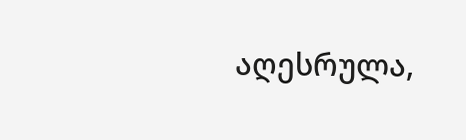აღესრულა,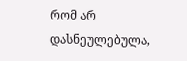რომ არ დასნეულებულა,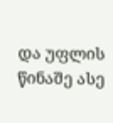და უფლის წინაშე ასე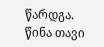წარდგა.
წინა თავი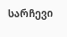სარჩევი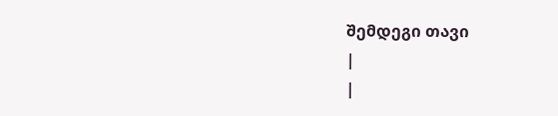შემდეგი თავი
|
|